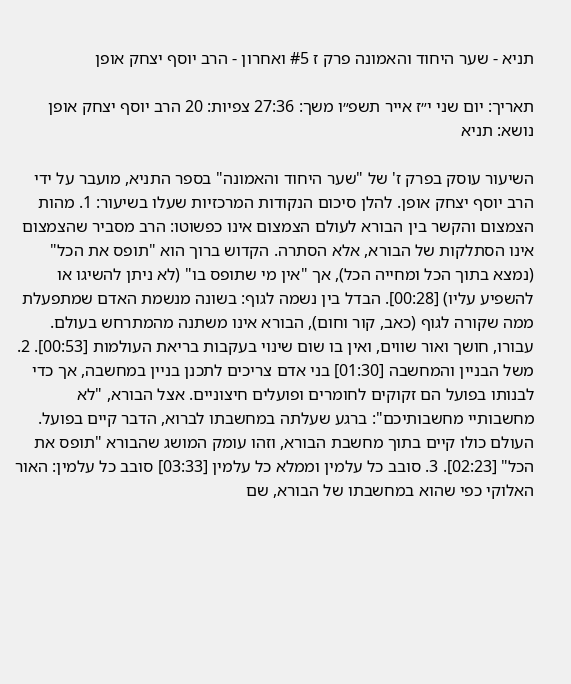תניא - שער היחוד והאמונה פרק ז #5 ואחרון - הרב יוסף יצחק אופן

תאריך: יום שני י״ז אייר תשפ״ו משך: 27:36 צפיות: 20 הרב יוסף יצחק אופן נושא: תניא

השיעור עוסק בפרק ז' של "שער היחוד והאמונה" בספר התניא, מועבר על ידי הרב יוסף יצחק אופן. להלן סיכום הנקודות המרכזיות שעלו בשיעור: 1. מהות הצמצום והקשר בין הבורא לעולם הצמצום אינו כפשוטו: הרב מסביר שהצמצום אינו הסתלקות של הבורא, אלא הסתרה. הקדוש ברוך הוא "תופס את הכל" (נמצא בתוך הכל ומחייה הכל), אך "אין מי שתופס בו" (לא ניתן להשיגו או להשפיע עליו) [00:28]. הבדל בין נשמה לגוף: בשונה מנשמת האדם שמתפעלת ממה שקורה לגוף (כאב, קור וחום), הבורא אינו משתנה מהמתרחש בעולם. עבורו, חושך ואור שווים, ואין בו שום שינוי בעקבות בריאת העולמות [00:53]. 2. משל הבניין והמחשבה [01:30] בני אדם צריכים לתכנן בניין במחשבה, אך כדי לבנותו בפועל הם זקוקים לחומרים ופועלים חיצוניים. אצל הבורא, "לא מחשבותיי מחשבותיכם": ברגע שעלתה במחשבתו לברוא, הדבר קיים בפועל. העולם כולו קיים בתוך מחשבת הבורא, וזהו עומק המושג שהבורא "תופס את הכל" [02:23]. 3. סובב כל עלמין וממלא כל עלמין [03:33] סובב כל עלמין: האור האלוקי כפי שהוא במחשבתו של הבורא, שם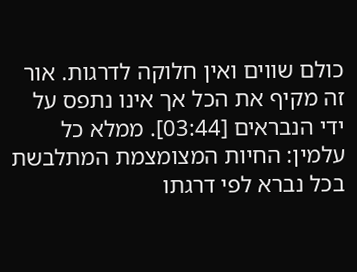כולם שווים ואין חלוקה לדרגות. אור זה מקיף את הכל אך אינו נתפס על ידי הנבראים [03:44]. ממלא כל עלמין: החיות המצומצמת המתלבשת בכל נברא לפי דרגתו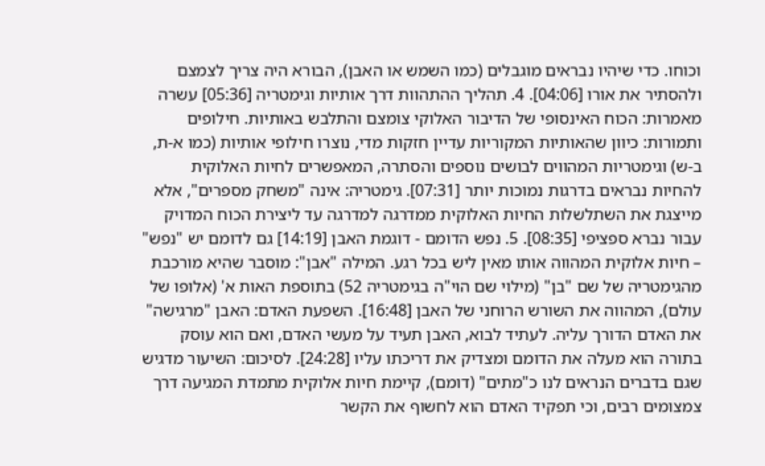וכוחו. כדי שיהיו נבראים מוגבלים (כמו השמש או האבן), הבורא היה צריך לצמצם ולהסתיר את אורו [04:06]. 4. תהליך ההתהוות דרך אותיות וגימטריה [05:36] עשרה מאמרות: הכוח האינסופי של הדיבור האלוקי צומצם והתלבש באותיות. חילופים ותמורות: כיוון שהאותיות המקוריות עדיין חזקות מדי, נוצרו חילופי אותיות (כמו א-ת, ב-ש) וגימטריות המהווים לבושים נוספים והסתרה, המאפשרים לחיות האלוקית להחיות נבראים בדרגות נמוכות יותר [07:31]. גימטריה: אינה "משחק מספרים", אלא מייצגת את השתלשלות החיות האלוקית ממדרגה למדרגה עד ליצירת הכוח המדויק עבור נברא ספציפי [08:35]. 5. נפש הדומם - דוגמת האבן [14:19] גם לדומם יש "נפש" – חיות אלוקית המהווה אותו מאין ליש בכל רגע. המילה "אבן": מוסבר שהיא מורכבת מהגימטריה של שם "בן" (מילוי שם הוי"ה בגימטריה 52) בתוספת האות א' (אלופו של עולם), המהווה את השורש הרוחני של האבן [16:48]. השפעת האדם: האבן "מרגישה" את האדם הדורך עליה. לעתיד לבוא, האבן תעיד על מעשי האדם, ואם הוא עוסק בתורה הוא מעלה את הדומם ומצדיק את דריכתו עליו [24:28]. לסיכום: השיעור מדגיש שגם בדברים הנראים לנו כ"מתים" (דומם), קיימת חיות אלוקית מתמדת המגיעה דרך צמצומים רבים, וכי תפקיד האדם הוא לחשוף את הקשר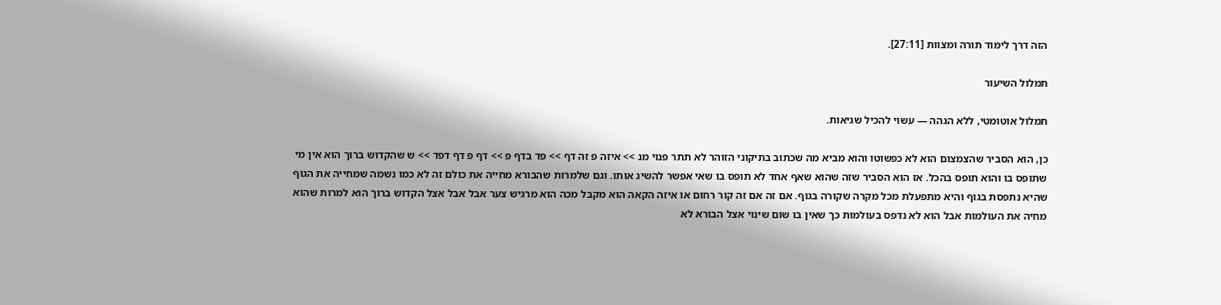הזה דרך לימוד תורה ומצוות [27:11].

תמלול השיעור

תמלול אוטומטי, ללא הגהה — עשוי להכיל שגיאות.

כן, הוא הסביר שהצמצום הוא לא כפשוטו והוא מביא מה שכתוב בתיקוני הזוהר לא תתר פנוי מנ >> איזה פ זה דף >> פד בדף פ >> דף פ דף דפד >> ש שהקדוש ברוך הוא אין מי שתופס בו והוא תופס בהכל. אז הוא הסביר שזה שהוא שאף אחד לא תופס בו שאי אפשר להשיג אותו. וגם שלמרות שהבורא מחייה את כולם זה לא כמו נשמה שמחייה את הגוף שהיא נתפסת בגוף והיא מתפעלת מכל מקרה שקורה בגוף. אם זה אם זה קור רחום או איזה הקאה הוא מקבל מכה הוא מרגיש צער אבל אבל אצל הקדוש ברוך הוא למרות שהוא מחיה את העולמות אבל הוא לא נדפס בעולמות כך שאין בו שום שינוי אצל הבורא לא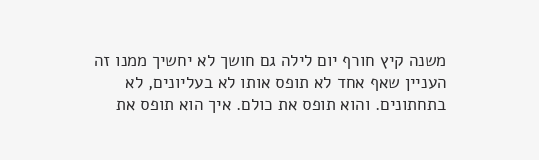משנה קיץ חורף יום לילה גם חושך לא יחשיך ממנו זה העניין שאף אחד לא תופס אותו לא בעליונים, לא בתחתונים. והוא תופס את כולם. איך הוא תופס את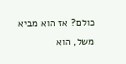כולם? אז הוא מביא משל, הוא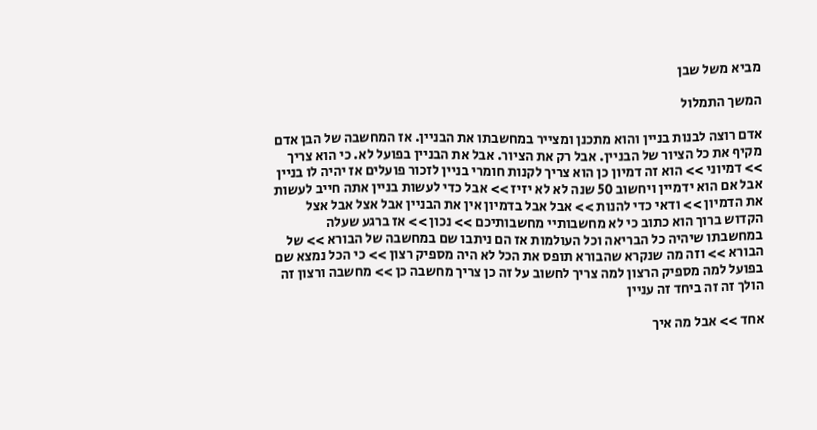מביא משל שבן

המשך התמלול

אדם רוצה לבנות בניין והוא מתכנן ומצייר במחשבתו את הבניין. אז המחשבה של הבן אדם מקיף את כל הציור של הבניין. אבל רק את הציור. אבל את הבניין בפועל לא. כי הוא צריך >> דמיוני >> הוא זה דמיון כן הוא צריך לקנות חומרי בניין לזכור פועלים אז יהיה לו בניין אבל אם הוא ידמיין ויחשוב 50 שנה לא לא יזיז >> אבל כדי לעשות בניין אתה חייב לעשות את הדמיון >> ודאי כדי להנות >> אבל אבל בדמיון אין את הבניין אבל אצל אבל אצל הקדוש ברוך הוא כתוב כי לא מחשבותיי מחשבותיכם >> נכון >> אז ברגע שעלה במחשבתו שיהיה כל הבריאה וכל העולמות אז הם ניתבו שם במחשבה של הבורא >> של הבורא >> וזה מה שנקרא שהבורא תופס את הכל לא היה מספיק רצון >> כי הכל נמצא שם בפועל למה מספיק הרצון למה צריך לחשוב על זה כן צריך מחשבה כן >> מחשבה ורצון זה הולך זה זה ביחד זה עניין

אחד >> אבל מה איך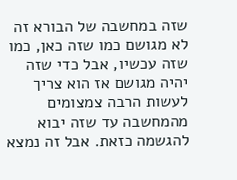שזה במחשבה של הבורא זה לא מגושם כמו שזה כאן, כמו שזה עכשיו, אבל כדי שזה יהיה מגושם אז הוא צריך לעשות הרבה צמצומים מהמחשבה עד שזה יבוא להגשמה כזאת. אבל זה נמצא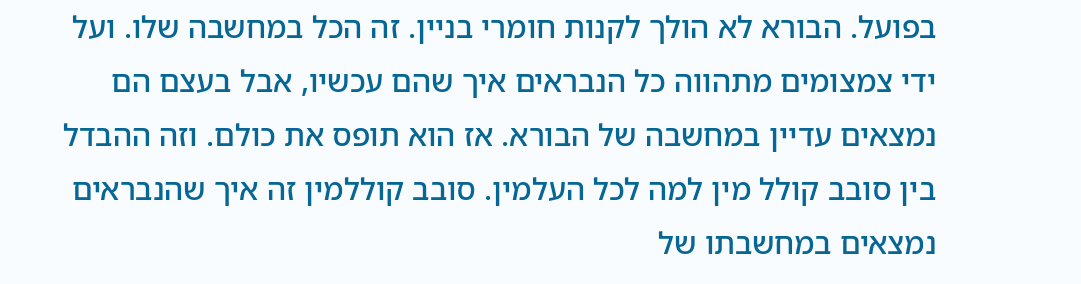בפועל. הבורא לא הולך לקנות חומרי בניין. זה הכל במחשבה שלו. ועל ידי צמצומים מתהווה כל הנבראים איך שהם עכשיו, אבל בעצם הם נמצאים עדיין במחשבה של הבורא. אז הוא תופס את כולם. וזה ההבדל בין סובב קולל מין למה לכל העלמין. סובב קוללמין זה איך שהנבראים נמצאים במחשבתו של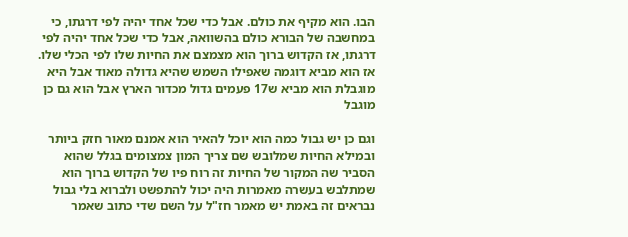הבו. הוא מקיף את כולם. אבל כדי שכל אחד יהיה לפי דרגתו, כי במחשבה של הבורא כולם בהשוואה, אבל כדי שכל אחד יהיה לפי דרגתו, אז הקדוש ברוך הוא מצמצם את החיות שלו לפי הכלי שלו. אז הוא מביא דוגמה שאפילו השמש שהיא גדולה מאוד אבל היא מוגבלת הוא מביא ש17 פעמים גדול מכדור הארץ אבל הוא גם כן מוגבל

וגם כן יש גבול כמה הוא יוכל להאיר הוא אמנם מאור חזק ביותר ובמילא החיות שמלובש שם צריך המון צמצומים בגלל שהוא הסביר שה המקור של החיות זה רוח פיו של הקדוש ברוך הוא שמתלבש בעשרה מאמרות היה יכול להתפשט ולברוא בלי גבול נבראים זה באמת יש מאמר חז"ל על השם שדי כתוב שאמר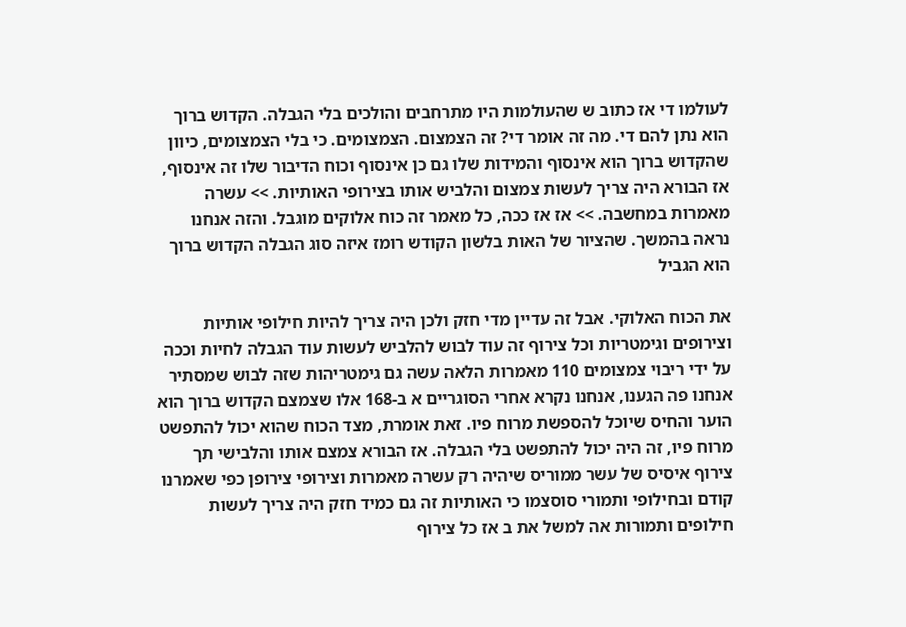לעולמו די אז כתוב ש שהעולמות היו מתרחבים והולכים בלי הגבלה. הקדוש ברוך הוא נתן להם די. מה זה אומר די? זה הצמצום. הצמצומים. כי בלי הצמצומים, כיוון שהקדוש ברוך הוא אינסוף והמידות שלו גם כן אינסוף וכוח הדיבור שלו זה אינסוף, אז הבורא היה צריך לעשות צמצום והלביש אותו בצירופי האותיות. >> עשרה מאמרות במחשבה. >> אז אז ככה, כל מאמר זה כוח אלוקים מוגבל. והזה אנחנו נראה בהמשך. שהציור של האות בלשון הקודש רומז איזה סוג הגבלה הקדוש ברוך הוא הגביל

את הכוח האלוקי. אבל זה עדיין מדי חזק ולכן היה צריך להיות חילופי אותיות וצירופים וגימטריות וכל צירוף זה עוד לבוש להלביש לעשות עוד הגבלה לחיות וככה על ידי ריבוי צמצומים 110 מאמרות הלאה עשה גם גימטריהות שזה לבוש שמסתיר אנחנו פה הגענו, אנחנו נקרא אחרי הסוגריים א ב-168 אלו שצמצם הקדוש ברוך הוא הוער והחיס שיוכל להספשת מרוח פיו. זאת אומרת, מצד הכוח שהוא יכול להתפשט מרוח פיו, זה היה יכול להתפשט בלי הגבלה. אז הבורא צמצם אותו והלבישי תך צירוף איסיס של עשר ממוריס שיהיה רק עשרה מאמרות וצירופי צירופן כפי שאמרנו קודם ובחילופי ותמורי סוסצמו כי האותיות זה גם כמיד חזק היה צריך לעשות חילופים ותמורות אה למשל את ב אז כל צירוף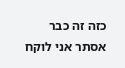כזה זה כבר אסתר אני לוקח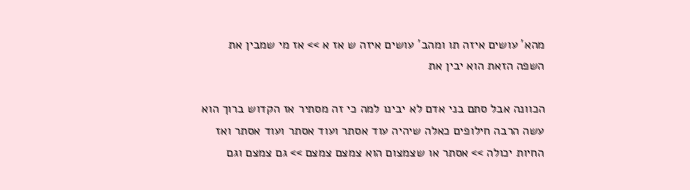מהא' עושים איזה תו ומהב' עושים איזה ש אז א >> אז מי שמבין את השפה הזאת הוא יבין את

הכוונה אבל סתם בני אדם לא יבינו למה כי זה מסתיר אז הקדוש ברוך הוא עשה הרבה חילופים כאלה שיהיה עוד אסתר ועוד אסתר ועוד אסתר ואז החיות יכולה >> אסתר או שצמצום הוא צמצם צמצם >> גם צמצם וגם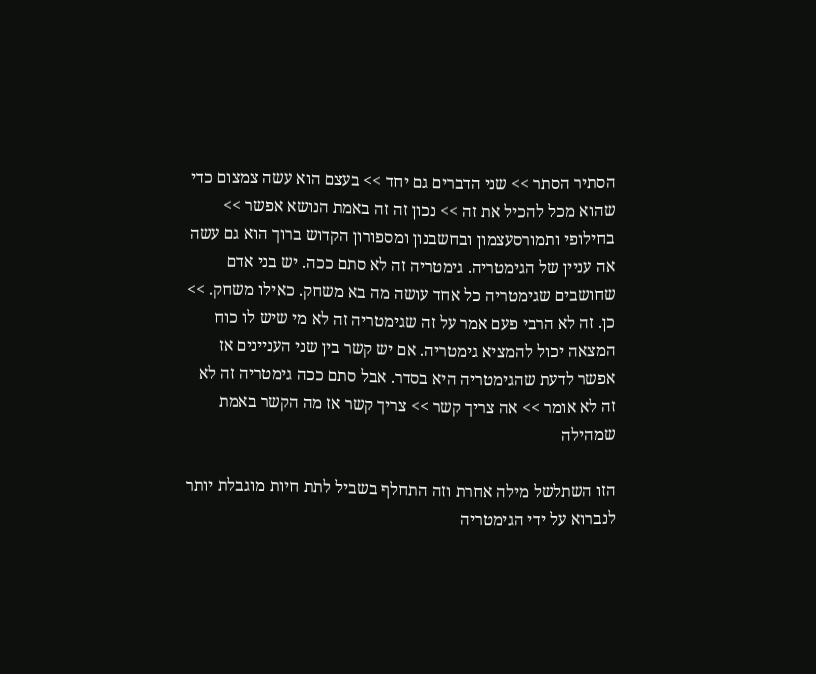הסתיר הסתר >> שני הדברים גם יחד >> בעצם הוא עשה צמצום כדי שהוא מכל להכיל את זה >> נכון זה זה באמת הנושא אפשר >> בחילופי ותמורסעצמון ובחשבנון ומספורון הקדוש ברוך הוא גם עשה אה עניין של הגימטריה. גימטריה זה לא סתם ככה. יש בני אדם שחושבים שגימטריה כל אחד עושה מה בא משחק. כאילו משחק. >> כן. זה לא הרבי פעם אמר על זה שגימטריה זה לא מי שיש לו כוח המצאה יכול להמציא גימטריה. אם יש קשר בין שני העניינים אז אפשר לדעת שהגימטריה היא בסדר. אבל סתם ככה גימטריה זה לא זה לא אומר >> אה צריך קשר >> צריך קשר אז מה הקשר באמת שמהילה

הזו השתלשל מילה אחרת וזה התחלף בשביל לתת חיות מוגבלת יותר לנברוא על ידי הגימטריה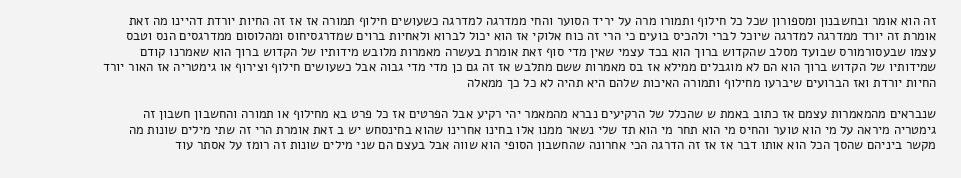זה הוא אומר ובחשבנון ומספורון שכל כל חילוף ותמורו מרה על יריד הסוער והחי ממדרגה למדרגה כשעושים חילוף תמורה אז אז זה החיות יורדת דהיינו מה זאת אומרת זה יורד ממדרגה למדרגה שיוכל לברי ולהכיס בועים כי הרי זה כוח אלוקי אז הוא יכול לברוא ולאחיות ברוים שמדרגסיחוס ומהלוסום ממדרגסים הנס וטבס עצמו שבעסורמורס שבועד מסלב שהקדוש ברוך הוא בכד עצמי שאין מדי סוף זאת אומרת בעשרה מאמרות מלובש מידותיו של הקדוש ברוך הוא שאמרנו קודם שמידותיו של הקדוש ברוך הוא הם לא מוגבלים ממילא אז בס מאמרות ששם מתלבש אז זה גם כן מדי מדי גבוה אבל כשעושים חילוף וצירוף או גימטריה אז האור יורד החיות יורדת ואז הברועים שיברעו מחילוף ותמורה האיכות שלהם היא תהיה לא כל כך ממאלה

שנבראים מהמאמרות עצמם אז כתוב באמת ש שהכלל של הרקיעים נברא מהמאמר יהי רקיע אבל הפרטים אז כל פרט בא מחילוף או תמורה והחשבון חשבון זה גימטריה מיראה על מי הוא טוער והחיס מי הוא תחר מי הוא תד שלי נשאר ממנו אלו בחינו אחרינו שהוא בחינסחש יש ב זאת אומרת הרי זה שתי מילים שונות מה מקשר ביניהם שהסך הכל הוא אותו דבר אז אז זה הדרגה הכי אחרונה שהחשבון הסופי הוא שווה אבל בעצם הם שני מילים שונות זה רומז על אסתר עוד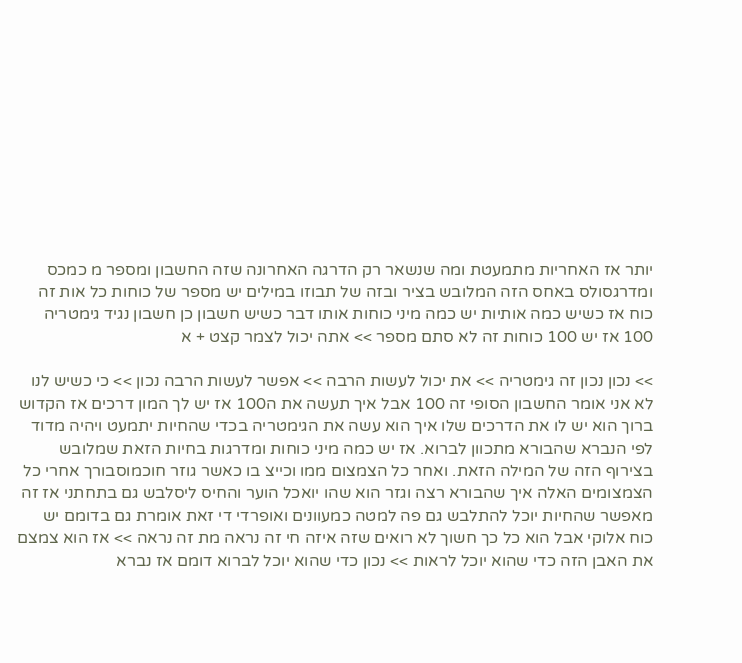יותר אז האחריות מתמעטת ומה שנשאר רק הדרגה האחרונה שזה החשבון ומספר מ כמכס ומדרגסולס באחס הזה המלובש בציר ובזה של תבוזו במילים יש מספר של כוחות כל אות זה כוח אז כשיש כמה אותיות יש כמה מיני כוחות אותו דבר כשיש חשבון כן חשבון נגיד גימטריה 100 אז יש 100 כוחות זה לא סתם מספר >> אתה יכול לצמר קצט + א

>> נכון נכון זה גימטריה >> את יכול לעשות הרבה >> אפשר לעשות הרבה נכון >> כי כשיש לנו לא אני אומר החשבון הסופי זה 100 אבל איך תעשה את ה100 אז יש לך המון דרכים אז הקדוש ברוך הוא יש לו את הדרכים שלו איך הוא עשה את הגימטריה בכדי שהחיות יתמעט ויהיה מדוד לפי הנברא שהבורא מתכוון לברוא. אז יש כמה מיני כוחות ומדרגות בחיות הזאת שמלובש בצירוף הזה של המילה הזאת. ואחר כל הצמצום ממו וכייצ בו כאשר גוזר חוכמוסבורך אחרי כל הצמצומים האלה איך שהבורא רצה וגזר הוא שהו יואכל הוער והחיס ליסלבש גם בתחתני אז זה מאפשר שהחיות יוכל להתלבש גם פה למטה כמעוונים ואופרדי די זאת אומרת גם בדומם יש כוח אלוקי אבל הוא כל כך חשוך לא רואים שזה איזה חי זה נראה מת זה נראה >> אז הוא צמצם את האבן הזה כדי שהוא יוכל לראות >> נכון כדי שהוא יוכל לברוא דומם אז נברא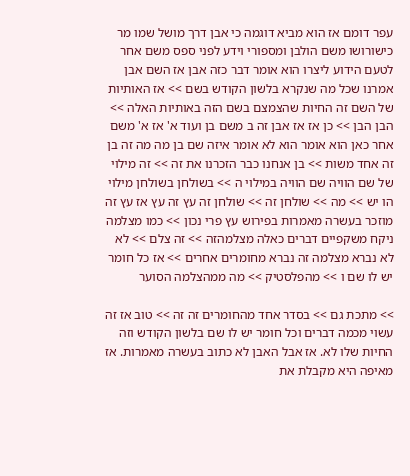עפר דומם אז הוא מביא דוגמה כי אבן דרך מושל שמו מר כישורושו משם הולבן ומספורי וידע לפני ספס משם אחר לטעם הידוע ליצרו הוא אומר דבר כזה אבן אז השם אבן אמרנו שכל מה שנקרא בלשון הקודש בשם >> אז האותיות של השם זה החיות שהצמצם בשם הזה באותיות האלה >> הבן הבן >> כן אז אז אבן זה ב משם בן ועוד א' אז א' משם אחר כאן הוא אומר הוא לא אומר איזה שם בן מה מה זה בן זה אחד משות >> בן אנחנו כבר הזכרנו את זה >> זה מילוי של שם הוויה שם הוויה במילוי ה >> בשולחן בשולחן מילוי הו יש >> מה >> שולחן זה >> שולחן זה עץ זה עץ אז עץ זה מוזכר בעשרה מאמרות בפירוש עץ פרי נכון >> כמו מצלמה ניקח משקפיים דברים כאלה מצלמהזה >> זה צלם >> לא לא נברא מצלמה זה נברא מחומרים אחרים >> אז כל חומר יש לו שם ו >> מהפלסטיק >> מה ממהצלמה הסוער

>> מתכת גם >> בסדר אחד מהחומרים זה זה >> טוב אז זה עשוי מכמה דברים וכל חומר יש לו שם בלשון הקודש וזה החיות שלו לא. אז אבל האבן לא כתוב בעשרה מאמרות. אז מאיפה היא מקבלת את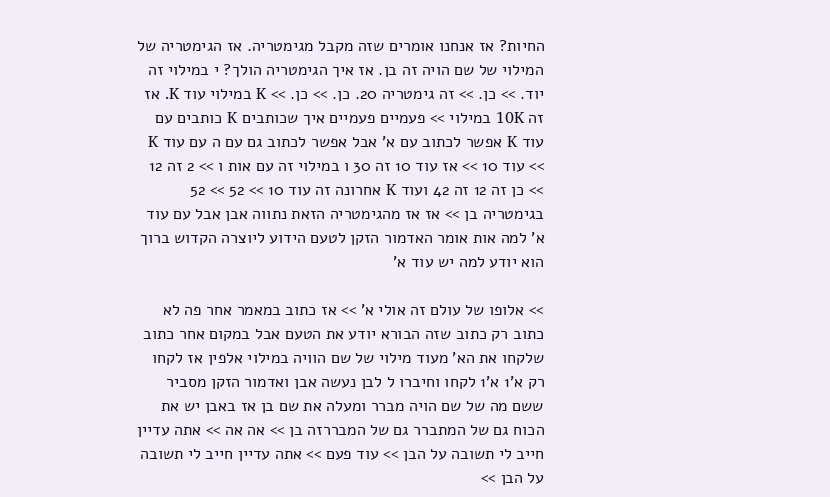החיות? אז אנחנו אומרים שזה מקבל מגימטריה. אז הגימטריה של המילוי של שם הויה זה בן. אז איך הגימטריה הולך? י במילוי זה יוד. >> כן. >> זה גימטריה 20. כן. >> כן. >> K במילוי עוד K. אז זה 10K במילוי >> פעמיים פעמיים איך שכותבים K כותבים עם עוד K אפשר לכתוב עם א' אבל אפשר לכתוב גם עם ה עם עוד K >> עוד 10 >> אז עוד 10 זה 30 ו במילוי זה עם אות ו >> 2 זה 12 >> כן זה 12 זה 42 ועוד K אחרונה זה עוד 10 >> 52 >> 52 בגימטריה בן >> אז אז מהגימטריה הזאת נתווה אבן אבל עם עוד א' למה אות אומר האדמור הזקן לטעם הידוע ליוצרה הקדוש ברוך הוא יודע למה יש עוד א'

>> אלופו של עולם זה אולי א' >> אז כתוב במאמר אחר פה לא כתוב רק כתוב שזה הבורא יודע את הטעם אבל במקום אחר כתוב שלקחו את הא' מעוד מילוי של שם הוויה במילוי אלפין אז לקחו רק א'1 א'1 לקחו וחיברו ל לבן נעשה אבן ואדמור הזקן מסביר ששם מה של שם הויה מברר ומעלה את שם בן אז באבן יש את הכוח גם של המתברר גם של המבררזה בן >> אה אה >> אתה עדיין חייב לי תשובה על הבן >> עוד פעם >> אתה עדיין חייב לי תשובה על הבן >>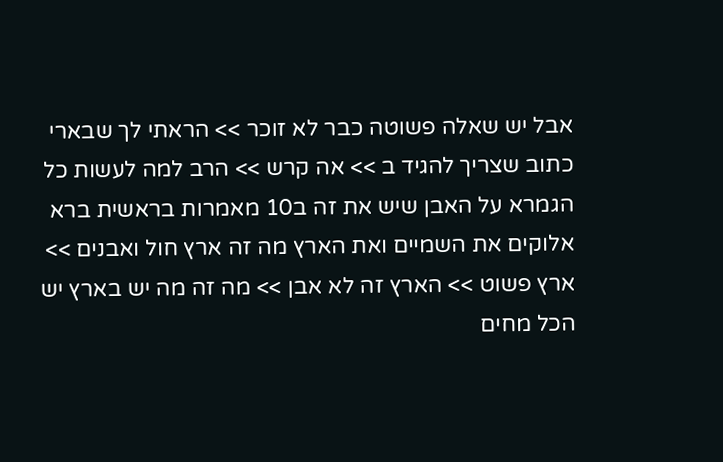אבל יש שאלה פשוטה כבר לא זוכר >> הראתי לך שבארי כתוב שצריך להגיד ב >> אה קרש >> הרב למה לעשות כל הגמרא על האבן שיש את זה ב10 מאמרות בראשית ברא אלוקים את השמיים ואת הארץ מה זה ארץ חול ואבנים >> ארץ פשוט >> הארץ זה לא אבן >> מה זה מה יש בארץ יש הכל מחים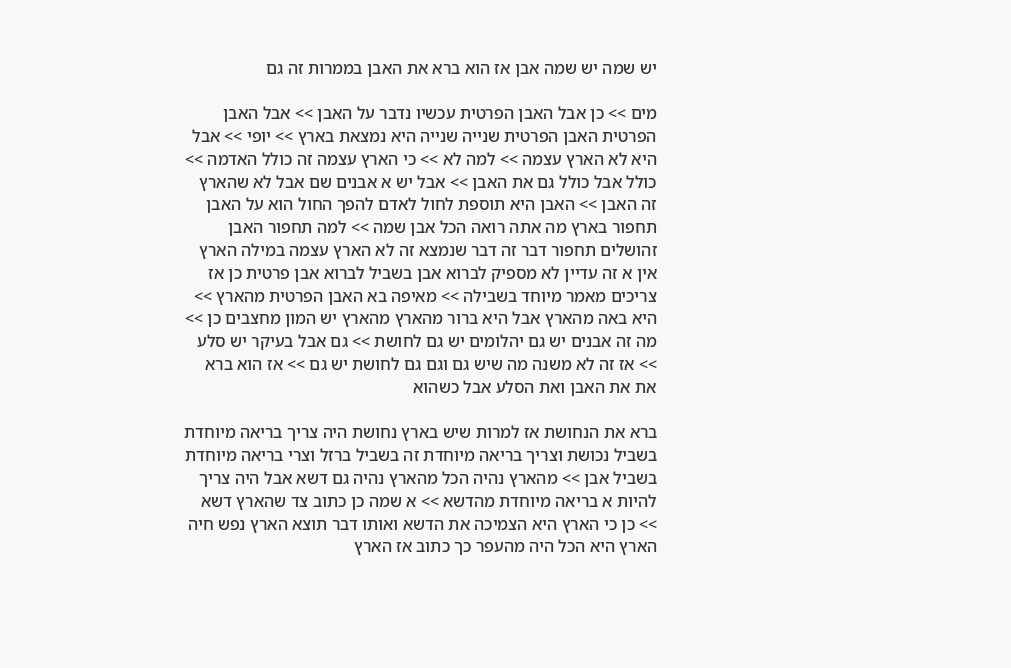יש שמה יש שמה אבן אז הוא ברא את האבן בממרות זה גם

מים >> כן אבל האבן הפרטית עכשיו נדבר על האבן >> אבל האבן הפרטית האבן הפרטית שנייה שנייה היא נמצאת בארץ >> יופי >> אבל היא לא הארץ עצמה >> למה לא >> כי הארץ עצמה זה כולל האדמה >> כולל אבל כולל גם את האבן >> אבל יש א אבנים שם אבל לא שהארץ זה האבן >> האבן היא תוספת לחול לאדם להפך החול הוא על האבן תחפור בארץ מה אתה רואה הכל אבן שמה >> למה תחפור האבן זהושלים תחפור דבר זה דבר שנמצא זה לא הארץ עצמה במילה הארץ אין א זה עדיין לא מספיק לברוא אבן בשביל לברוא אבן פרטית כן אז צריכים מאמר מיוחד בשבילה >> מאיפה בא האבן הפרטית מהארץ >> היא באה מהארץ אבל היא ברור מהארץ מהארץ יש המון מחצבים כן >> מה זה אבנים יש גם יהלומים יש גם לחושת >> גם אבל בעיקר יש סלע >> אז זה לא משנה מה שיש גם וגם גם לחושת יש גם >> אז הוא ברא את את האבן ואת הסלע אבל כשהוא

ברא את הנחושת אז למרות שיש בארץ נחושת היה צריך בריאה מיוחדת בשביל נכושת וצריך בריאה מיוחדת זה בשביל ברזל וצרי בריאה מיוחדת בשביל אבן >> מהארץ נהיה הכל מהארץ נהיה גם דשא אבל היה צריך להיות א בריאה מיוחדת מהדשא >> א שמה כן כתוב צד שהארץ דשא >> כן כי הארץ היא הצמיכה את הדשא ואותו דבר תוצא הארץ נפש חיה הארץ היא הכל היה מהעפר כך כתוב אז הארץ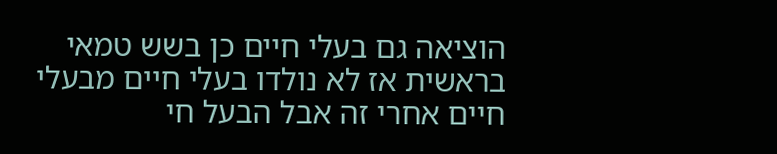הוציאה גם בעלי חיים כן בשש טמאי בראשית אז לא נולדו בעלי חיים מבעלי חיים אחרי זה אבל הבעל חי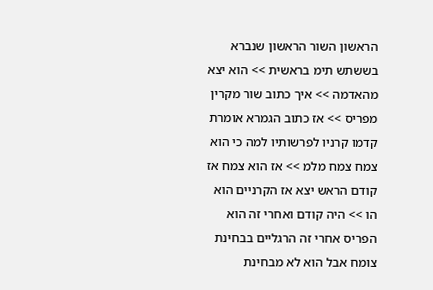הראשון השור הראשון שנברא בששתש תימ בראשית >> הוא יצא מהאדמה >> איך כתוב שור מקרין מפריס >> אז כתוב הגמרא אומרת קדמו קרניו לפרשותיו למה כי הוא צמח צמח מלמ >> אז הוא צמח אז קודם הראש יצא אז הקרניים הוא הו >> היה קודם ואחרי זה הוא הפריס אחרי זה הרגליים בבחינת צומח אבל הוא לא מבחינת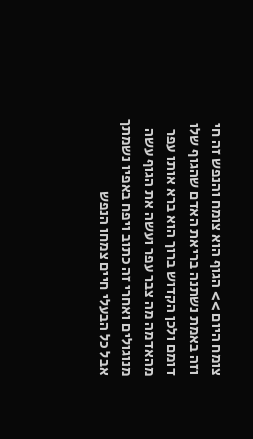צומח היום >> הגוף הוא צומח והנפש זה חי וזה באמת נשתנה בריאת האדם שהגוף שלו דומם ולכן הקדוש ברוך הוא ברא אותו עפר מהאדמה מה צבר עפר ועשה את הגוף עשה מנוגולים ואחרי זה כתוב ויפח באפיו נשמתך אבל כל הבעלי חיים צמחו הנפש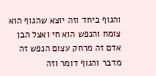והגוף ביחד וזה יוצא שהגוף הוא צומח והנפש הוא חי ואצל הבן אדם זה מרחק עצום הנפש זה מדבר והגוף דומר וזה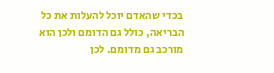בכדי שהאדם יוכל להעלות את כל הבריאה, כולל גם הדומם ולכן הוא מורכב גם מדומם. לכן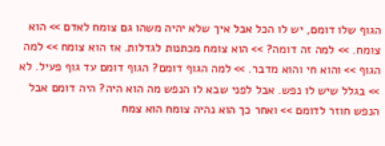הגוף שלו דומם, יש לו הכל אבל איך שלא יהיה משהו גם צומח לאדם >> הוא צומח. >> למה זה דומה? >> הוא צומח מכתנות לגדלות. אז הוא צומח >> למה הגוף >> והוא חי והוא מדבר. >> למה הגוף דומם? הגוף דומם עד גוף פעיל. לא >> בגלל שיש לו נפש. אבל לפני שבא לו הנפש מה הוא היה? היה דומם אבל הנפש חוזר לדומם >> ואחר כך הוא נהיה צומח הוא צמח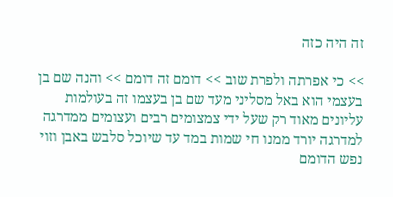זה היה כזה

>> כי אפרתה ולפרת שוב >> דומם זה דומם >> והנה שם בן בעצמי הוא באל מסליני מעד שם בן בעצמו זה בעולמות עליונים מאוד רק שעל ידי צמצומים רבים ועצומים ממדרגה למדרגה יורד ממנו חי שמות במד עד שיוכל סלבש באבן וזוי נפש הדומם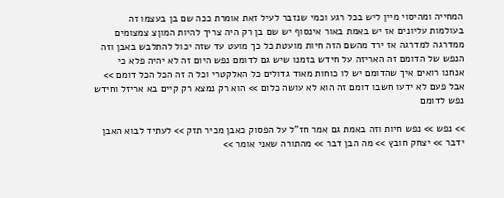המחייה ומהיסוי מיין ליש בכל רגע וכמי שנזבר לעיל זאת אומרת ככה שם בן בעצמו זה בעולמות עליונים אז יש באמת באור אינסוף יש שם בן רק היה צריך להיות המוןצ צמצומים ממדרגה למדרגה אז ירד מהשם הזה חיות מועטת כל כך מועט עד שזה יכול להתלבש באבן וזה הנפש של הדומם זה האריזה על חידש בזמנו שיש גם לדומם נפש היום זה לא יהיה פלא כי אנחנו רואים איך שהדומם יש לו כוחות מאוד גדולים כל האלקטרי וכל ה זה הכל הכל דומם >> אבל פעם לא ידעו חשבו דומם זה הוא לא עושה כלום >> הוא רק נמצא רק קיים בא אריזל וחידש נפש לדומם

>> נפש >> נפש חיות וזה באמת גם אמר חז"ל על הפסוק כאבן מכיר תזק >> לעתיד לבוא האבן ידבר >> יצחק חובץ >> מה הבן דבר >> מהתורה שאני אומר >>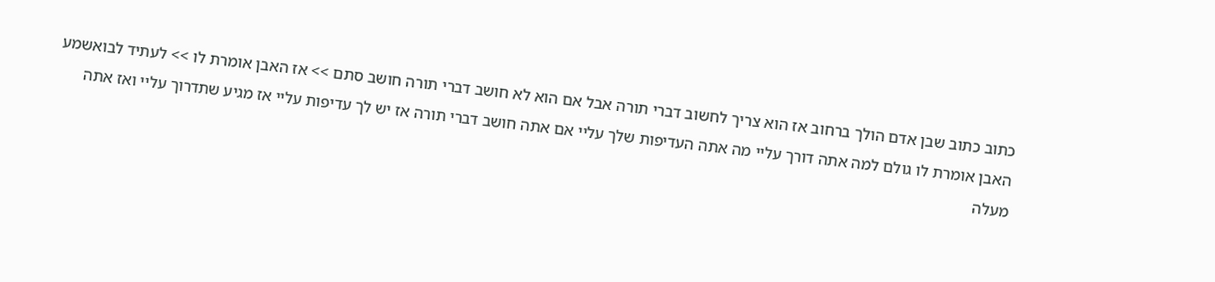כתוב כתוב שבן אדם הולך ברחוב אז הוא צריך לחשוב דברי תורה אבל אם הוא לא חושב דברי תורה חושב סתם >> אז האבן אומרת לו >> לעתיד לבואשמע האבן אומרת לו גולם למה אתה דורך עליי מה אתה העדיפות שלך עליי אם אתה חושב דברי תורה אז יש לך עדיפות עליי אז מגיע שתדרוך עליי ואז אתה מעלה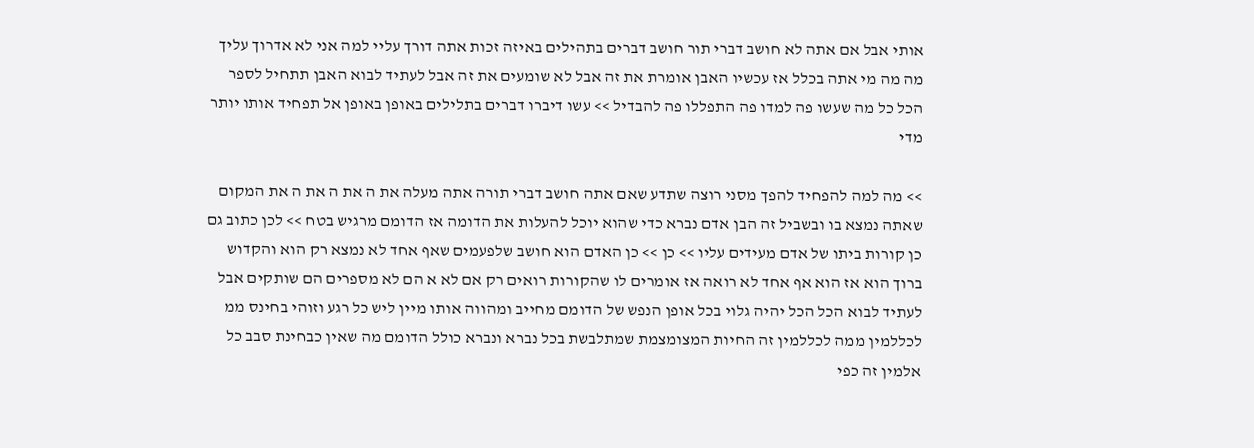אותי אבל אם אתה לא חושב דברי תור חושב דברים בתהילים באיזה זכות אתה דורך עליי למה אני לא אדרוך עליך מה מה מי אתה בכלל אז עכשיו האבן אומרת את זה אבל לא שומעים את זה אבל לעתיד לבוא האבן תתחיל לספר הכל כל מה שעשו פה למדו פה התפללו פה להבדיל >> עשו דיברו דברים בתלילים באופן באופן אל תפחיד אותו יותר מדי

>> מה למה להפחיד להפך מסני רוצה שתדע שאם אתה חושב דברי תורה אתה מעלה את ה את ה את ה את המקום שאתה נמצא בו ובשביל זה הבן אדם נברא כדי שהוא יוכל להעלות את הדומה אז הדומם מרגיש בטח >> לכן כתוב גם כן קורות ביתו של אדם מעידים עליו >> כן >> כן האדם הוא חושב שלפעמים שאף אחד לא נמצא רק הוא והקדוש ברוך הוא אז הוא אף אחד לא רואה אז אומרים לו שהקורות רואים רק אם לא א הם לא מספרים הם שותקים אבל לעתיד לבוא הכל הכל יהיה גלוי בכל אופן הנפש של הדומם מחייב ומהווה אותו מיין ליש כל רגע וזוהי בחינס ממ לכללמין ממה לכללמין זה החיות המצומצמת שמתלבשת בכל נברא ונברא כולל הדומם מה שאין כבחינת סבב כל אלמין זה כפי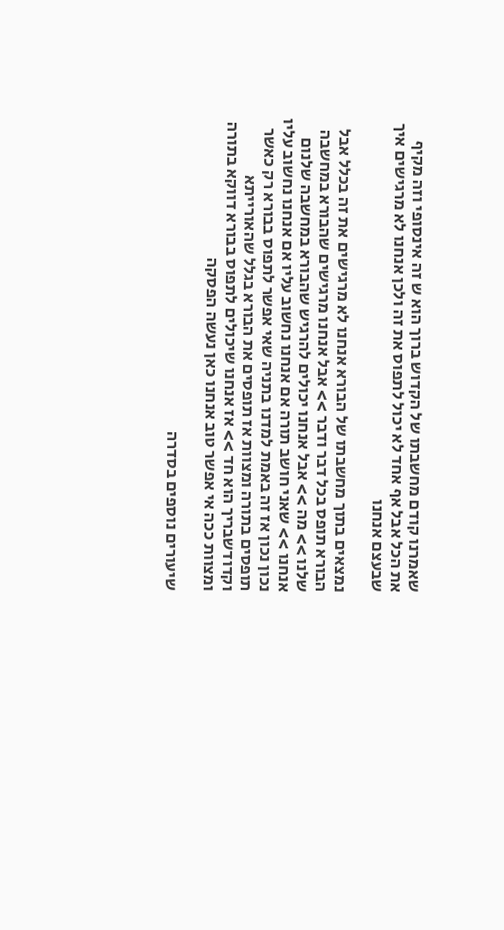שאמרנו קודם מחשבתו של הקדוש ברוך הוא ש זה אינסופי וזה מקיף את הכל אבל אף אחד לא יכול לתפוס את זה ולכן אנחנו לא מרגישים איך שבעצם אנחנו

נמצאים בתוך מחשבתו של הבורא אנחנו לא מרגישים את זה בכלל אבל הבורא תופס בכל דבר ודבר >> אבל אנחנו מרגישים שהבורא במחשבה שלנו >> מה >> אבל אנחנו יכולים להרגיש שהבורא במחשבה שלנום אנחנו >> שאני חושב תורה אם אנחנו נחשוב עליו אם אנחנו נחשוב עליו נכון נכון אז זה באמת למדנו בתניה שאי אפשר לתפוס בבורא רק כאשר תופסים בתורה ומצוות אז תופסים את הבורא בגלל שהאורייתא וקדודשבריך הוא חד >> אז אנחנו שיכולים לתפוס בבורא דווקא בתורה ומצוות ככה אי אפשר טוב אנחנו כאן נעשה הפסקה

שיעורים נוספים בסדרה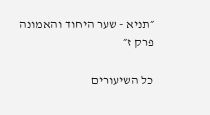״תניא - שער היחוד והאמונה פרק ז״

כל השיעורים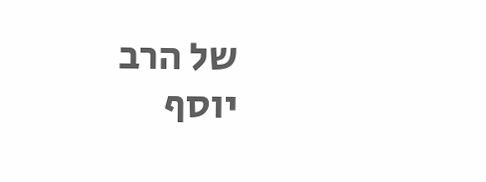של הרב יוסף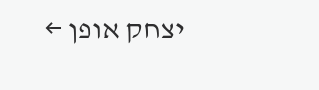יצחק אופן ←